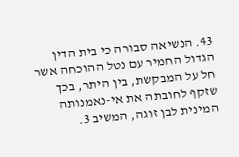43. הנשיאה סבורה כי בית הדין הגדול החמיר עם נטל ההוכחה אשר חל על המבקשת, בין היתר, בכך שזקף לחובתה את אי-נאמנותה המינית לבן זוגה, המשיב 3.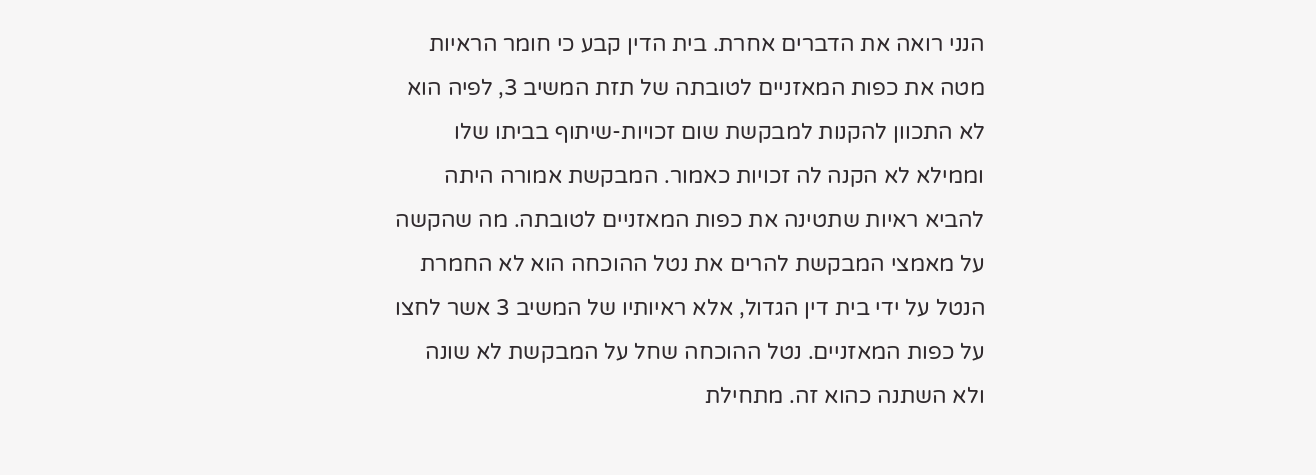הנני רואה את הדברים אחרת. בית הדין קבע כי חומר הראיות מטה את כפות המאזניים לטובתה של תזת המשיב 3, לפיה הוא לא התכוון להקנות למבקשת שום זכויות-שיתוף בביתו שלו וממילא לא הקנה לה זכויות כאמור. המבקשת אמורה היתה להביא ראיות שתטינה את כפות המאזניים לטובתה. מה שהקשה על מאמצי המבקשת להרים את נטל ההוכחה הוא לא החמרת הנטל על ידי בית דין הגדול, אלא ראיותיו של המשיב 3 אשר לחצו על כפות המאזניים. נטל ההוכחה שחל על המבקשת לא שונה ולא השתנה כהוא זה. מתחילת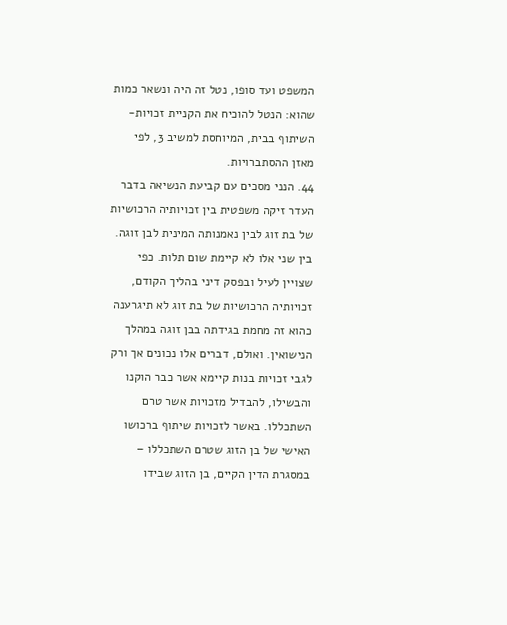המשפט ועד סופו, נטל זה היה ונשאר כמות שהוא: הנטל להוכיח את הקניית זכויות-השיתוף בבית, המיוחסת למשיב 3, לפי מאזן ההסתברויות.
44. הנני מסכים עם קביעת הנשיאה בדבר העדר זיקה משפטית בין זכויותיה הרכושיות של בת זוג לבין נאמנותה המינית לבן זוגה. בין שני אלו לא קיימת שום תלות. כפי שצויין לעיל ובפסק דיני בהליך הקודם, זכויותיה הרכושיות של בת זוג לא תיגרענה כהוא זה מחמת בגידתה בבן זוגה במהלך הנישואין. ואולם, דברים אלו נכונים אך ורק לגבי זכויות בנות קיימא אשר כבר הוקנו והבשילו, להבדיל מזכויות אשר טרם השתכללו. באשר לזכויות שיתוף ברכושו האישי של בן הזוג שטרם השתכללו – במסגרת הדין הקיים, בן הזוג שבידו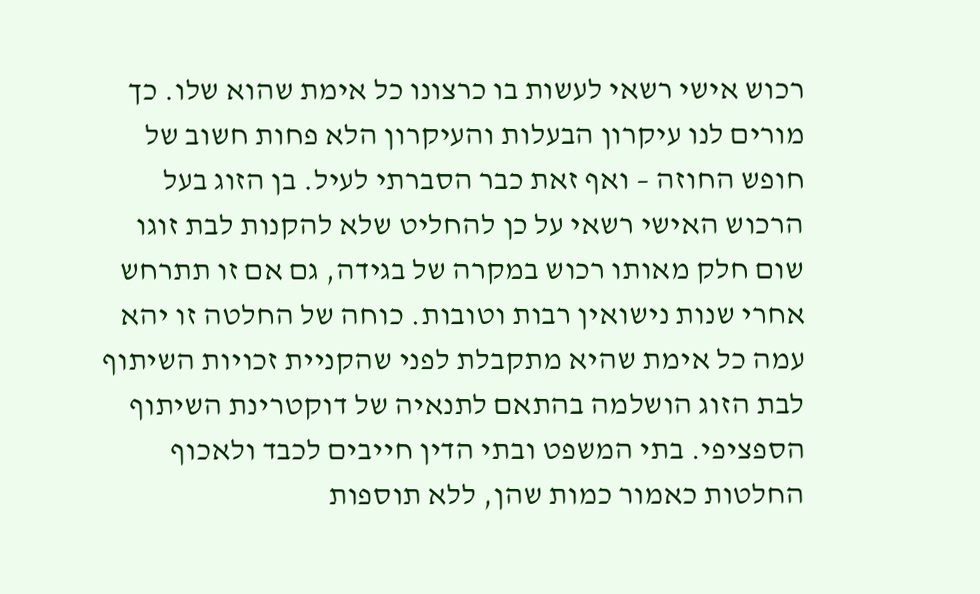רכוש אישי רשאי לעשות בו כרצונו כל אימת שהוא שלו. כך מורים לנו עיקרון הבעלות והעיקרון הלא פחות חשוב של חופש החוזה – ואף זאת כבר הסברתי לעיל. בן הזוג בעל הרכוש האישי רשאי על כן להחליט שלא להקנות לבת זוגו שום חלק מאותו רכוש במקרה של בגידה, גם אם זו תתרחש אחרי שנות נישואין רבות וטובות. כוחה של החלטה זו יהא עמה כל אימת שהיא מתקבלת לפני שהקניית זכויות השיתוף לבת הזוג הושלמה בהתאם לתנאיה של דוקטרינת השיתוף הספציפי. בתי המשפט ובתי הדין חייבים לכבד ולאכוף החלטות כאמור כמות שהן, ללא תוספות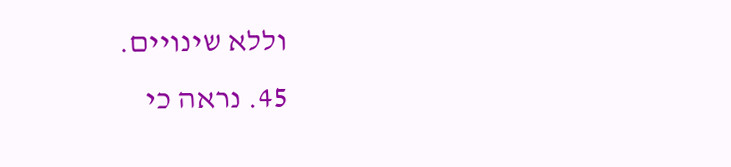וללא שינויים.
45. נראה כי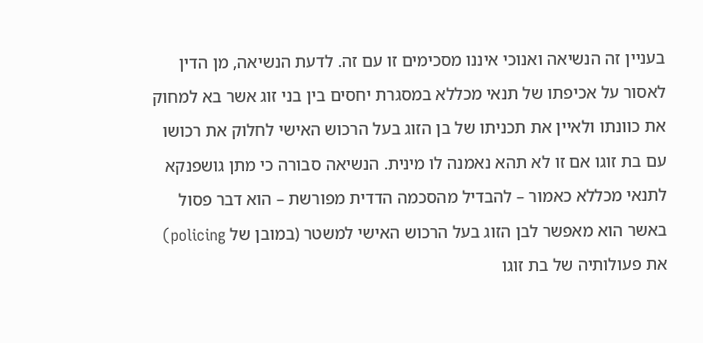בעניין זה הנשיאה ואנוכי איננו מסכימים זו עם זה. לדעת הנשיאה, מן הדין לאסור על אכיפתו של תנאי מכללא במסגרת יחסים בין בני זוג אשר בא למחוק את כוונתו ולאיין את תכניתו של בן הזוג בעל הרכוש האישי לחלוק את רכושו עם בת זוגו אם זו לא תהא נאמנה לו מינית. הנשיאה סבורה כי מתן גושפנקא לתנאי מכללא כאמור – להבדיל מהסכמה הדדית מפורשת – הוא דבר פסול באשר הוא מאפשר לבן הזוג בעל הרכוש האישי למשטר (במובן של policing) את פעולותיה של בת זוגו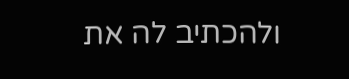ולהכתיב לה את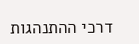דרכי ההתנהגות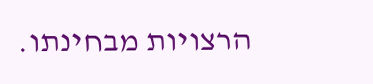הרצויות מבחינתו.